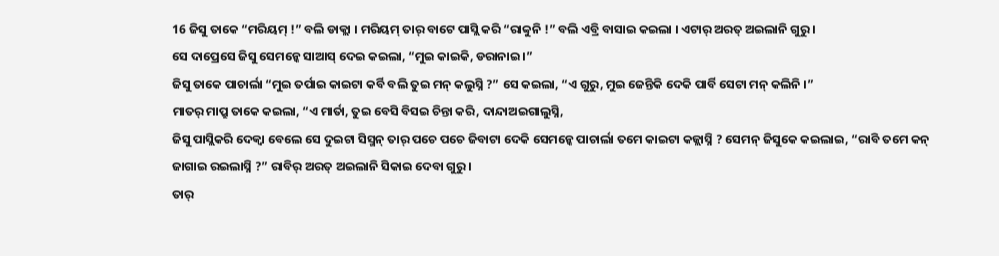16 ଜିସୁ ତାକେ “ମରିୟମ୍ !” ବଲି ଡାକ୍ଲା । ମରିୟମ୍ ତାର୍ ବାଟେ ପାସ୍ଲି କରି “ରାବ୍ବୁନି !” ବଲି ଏବ୍ରି ବାସାଇ କଇଲା । ଏଟାର୍ ଅରତ୍ ଅଇଲାନି ଗୁରୁ ।
ସେ ଦାପ୍ରେସେ ଜିସୁ ସେମନ୍କେ ସାଆସ୍ ଦେଇ କଇଲା, “ମୁଇ କାଇକି, ଡରାନାଇ ।”
ଜିସୁ ତାକେ ପାଚାର୍ଲା “ମୁଇ ତର୍ପାଇ କାଇଟା କର୍ବି ବଲି ତୁଇ ମନ୍ କଲୁସ୍ନି ?” ସେ କଇଲା, “ଏ ଗୁରୁ, ମୁଇ ଜେନ୍ତିକି ଦେକି ପାର୍ବି ସେଟା ମନ୍ କଲିନି ।”
ମାତର୍ ମାପ୍ରୁ ତାକେ କଇଲା, “ଏ ମାର୍ତା, ତୁଇ ବେସି ବିସଇ ଚିନ୍ତା କରି, ଦାନ୍ଦାଅଇଗାଲୁସ୍ନି,
ଜିସୁ ପାସ୍ଲିକରି ଦେକ୍ବା ବେଲେ ସେ ଦୁଇଟା ସିସ୍ମନ୍ ତାର୍ ପଚେ ପଚେ ଜିବାଟା ଦେକି ସେମନ୍କେ ପାଚାର୍ଲା ତମେ କାଇଟା କଜ୍ଲାସ୍ନି ? ସେମନ୍ ଜିସୁକେ କଇଲାଇ, “ରାବି ତମେ କନ୍ ଜାଗାଇ ରଇଲାସ୍ନି ?” ରାବିର୍ ଅରତ୍ ଅଇଲାନି ସିକାଇ ଦେବା ଗୁରୁ ।
ତାର୍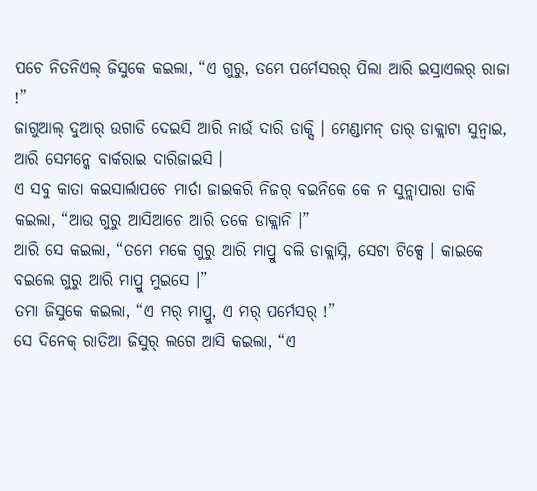ପଚେ ନିତନିଏଲ୍ ଜିସୁକେ କଇଲା, “ଏ ଗୁରୁ, ତମେ ପର୍ମେସରର୍ ପିଲା ଆରି ଇସ୍ରାଏଲର୍ ରାଜା !”
ଜାଗୁଆଲ୍ ଦୁଆର୍ ଉଗାଡି ଦେଇସି ଆରି ନାଉଁ ଦାରି ଡାକ୍ସି । ମେଣ୍ଡାମନ୍ ତାର୍ ଡାକ୍ଲାଟା ସୁନ୍ବାଇ, ଆରି ସେମନ୍କେ ବାର୍କରାଇ ଦାରିଜାଇସି ।
ଏ ସବୁ କାତା କଇସାର୍ଲାପଚେ ମାର୍ତା ଜାଇକରି ନିଜର୍ ବଇନିକେ କେ ନ ସୁନ୍ଲାପାରା ଡାକି କଇଲା, “ଆଉ ଗୁରୁ ଆସିଆଚେ ଆରି ତକେ ଡାକ୍ଲାନି ।”
ଆରି ସେ କଇଲା, “ତମେ ମକେ ଗୁରୁ ଆରି ମାପ୍ରୁ ବଲି ଡାକ୍ଲାସ୍ନି, ସେଟା ଟିକ୍ସେ । କାଇକେ ବଇଲେ ଗୁରୁ ଆରି ମାପ୍ରୁ ମୁଇସେ ।”
ତମା ଜିସୁକେ କଇଲା, “ଏ ମର୍ ମାପ୍ରୁ, ଏ ମର୍ ପର୍ମେସର୍ !”
ସେ ଦିନେକ୍ ରାତିଆ ଜିସୁର୍ ଲଗେ ଆସି କଇଲା, “ଏ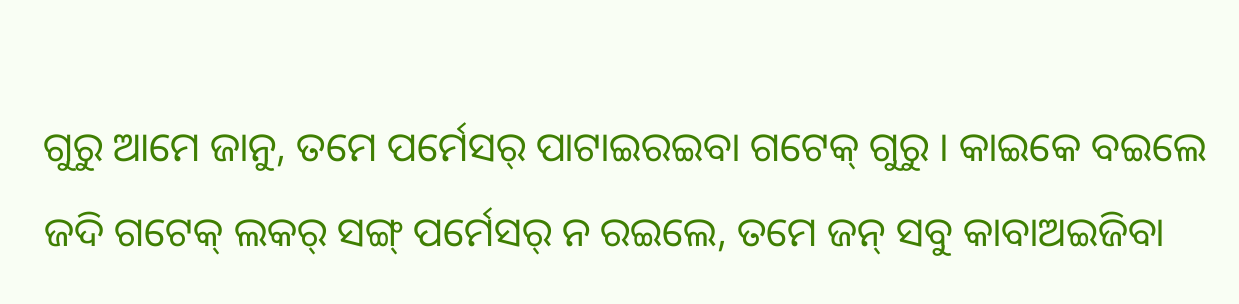ଗୁରୁ ଆମେ ଜାନୁ, ତମେ ପର୍ମେସର୍ ପାଟାଇରଇବା ଗଟେକ୍ ଗୁରୁ । କାଇକେ ବଇଲେ ଜଦି ଗଟେକ୍ ଲକର୍ ସଙ୍ଗ୍ ପର୍ମେସର୍ ନ ରଇଲେ, ତମେ ଜନ୍ ସବୁ କାବାଅଇଜିବା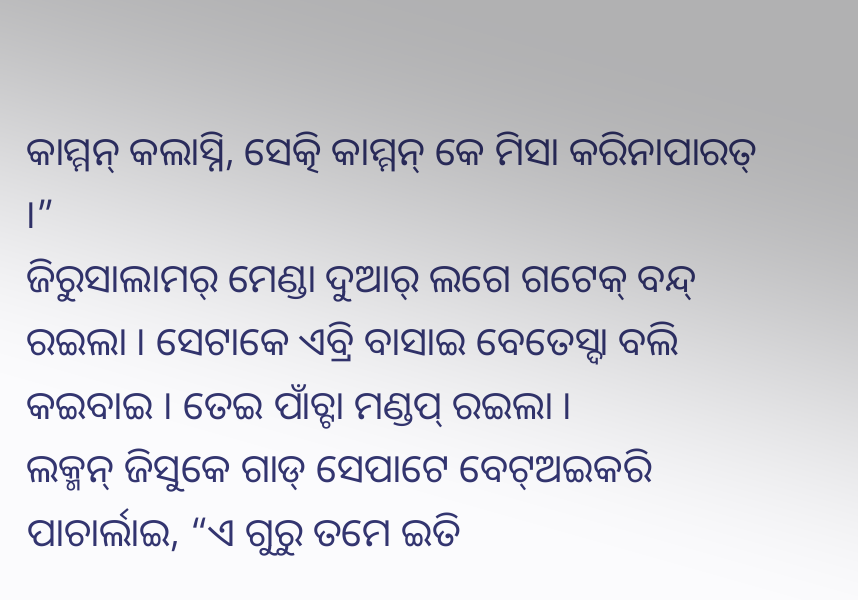କାମ୍ମନ୍ କଲାସ୍ନି, ସେତ୍କି କାମ୍ମନ୍ କେ ମିସା କରିନାପାରତ୍ ।”
ଜିରୁସାଲାମର୍ ମେଣ୍ଡା ଦୁଆର୍ ଲଗେ ଗଟେକ୍ ବନ୍ଦ୍ ରଇଲା । ସେଟାକେ ଏବ୍ରି ବାସାଇ ବେତେସ୍ଦା ବଲି କଇବାଇ । ତେଇ ପାଁଚ୍ଟା ମଣ୍ଡପ୍ ରଇଲା ।
ଲକ୍ମନ୍ ଜିସୁକେ ଗାଡ୍ ସେପାଟେ ବେଟ୍ଅଇକରି ପାଚାର୍ଲାଇ, “ଏ ଗୁରୁ ତମେ ଇତି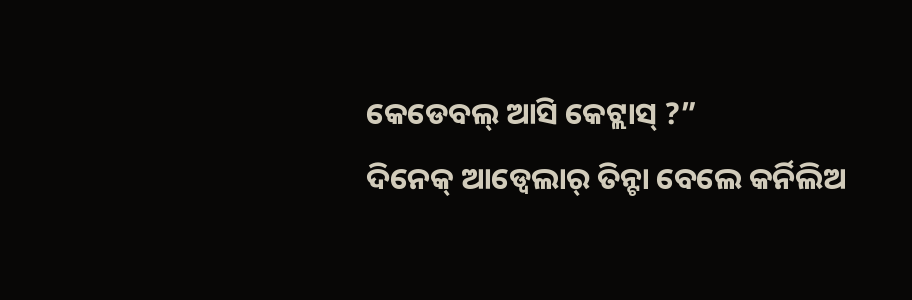କେଡେବଲ୍ ଆସି କେଟ୍ଲାସ୍ ?”
ଦିନେକ୍ ଆଡ୍ବେଲାର୍ ତିନ୍ଟା ବେଲେ କର୍ନିଲିଅ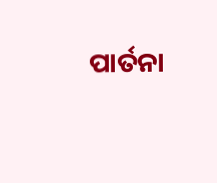ପାର୍ତନା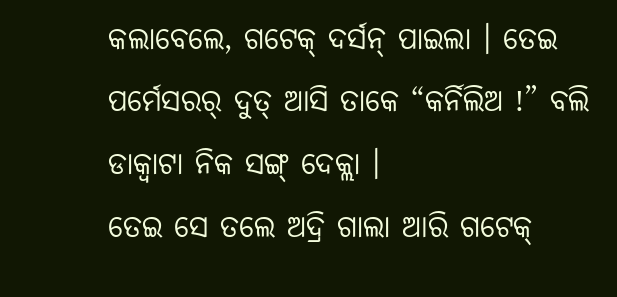କଲାବେଲେ, ଗଟେକ୍ ଦର୍ସନ୍ ପାଇଲା । ତେଇ ପର୍ମେସରର୍ ଦୁତ୍ ଆସି ତାକେ “କର୍ନିଲିଅ !” ବଲି ଡାକ୍ବାଟା ନିକ ସଙ୍ଗ୍ ଦେକ୍ଲା ।
ତେଇ ସେ ତଲେ ଅଦ୍ରି ଗାଲା ଆରି ଗଟେକ୍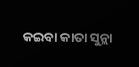କଇବା କାତା ସୁନ୍ଲା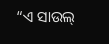“ଏ ସାଉଲ୍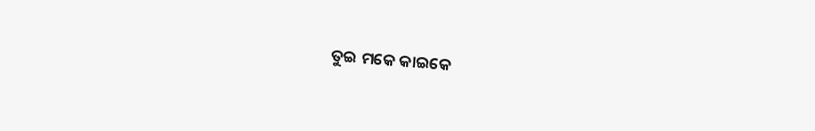ତୁଇ ମକେ କାଇକେ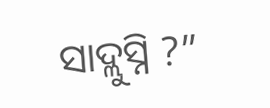ସାଦ୍ଲୁସ୍ନି ?”